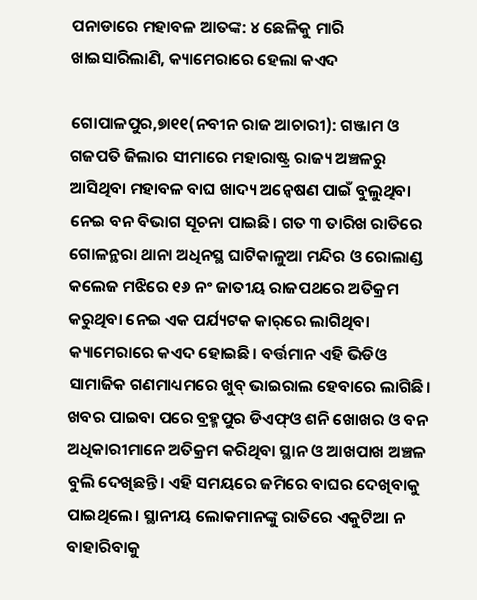ପନାଡାରେ ମହାବଳ ଆତଙ୍କ: ୪ ଛେଳିକୁ ମାରି ଖାଇସାରିଲାଣି, କ୍ୟାମେରାରେ ହେଲା କଏଦ

ଗୋପାଳପୁର,୭ା୧୧(ନବୀନ ରାଜ ଆଚାରୀ): ଗଞ୍ଜାମ ଓ ଗଜପତି ଜିଲାର ସୀମାରେ ମହାରାଷ୍ଟ୍ର ରାଜ୍ୟ ଅଞ୍ଚଳରୁ ଆସିଥିବା ମହାବଳ ବାଘ ଖାଦ୍ୟ ଅନ୍ବେଷଣ ପାଇଁ ବୁଲୁଥିବା ନେଇ ବନ ବିଭାଗ ସୂଚନା ପାଇଛି। ଗତ ୩ ତାରିଖ ରାତିରେ ଗୋଳନ୍ଥରା ଥାନା ଅଧିନସ୍ଥ ଘାଟିକାଳୁଆ ମନ୍ଦିର ଓ ରୋଲାଣ୍ଡ କଲେଜ ମଝିରେ ୧୬ ନଂ ଜାତୀୟ ରାଜପଥରେ ଅତିକ୍ରମ କରୁଥିବା ନେଇ ଏକ ପର୍ଯ୍ୟଟକ କାର୍‌ରେ ଲାଗିଥିବା କ୍ୟାମେରାରେ କଏଦ ହୋଇଛି। ବର୍ତ୍ତମାନ ଏହି ଭିଡିଓ ସାମାଜିକ ଗଣମାଧ୍ୟମରେ ଖୁବ୍‌ ଭାଇରାଲ ହେବାରେ ଲାଗିଛି। ଖବର ପାଇବା ପରେ ବ୍ରହ୍ମପୁର ଡିଏଫ୍‌ଓ ଶନି ଖୋଖର ଓ ବନ ଅଧିକାରୀମାନେ ଅତିକ୍ରମ କରିଥିବା ସ୍ଥାନ ଓ ଆଖପାଖ ଅଞ୍ଚଳ ବୁଲି ଦେଖିଛନ୍ତି। ଏହି ସମୟରେ ଜମିରେ ବାଘର ଦେଖିବାକୁ ପାଇଥିଲେ। ସ୍ଥାନୀୟ ଲୋକମାନଙ୍କୁ ରାତିରେ ଏକୁଟିଆ ନ ବାହାରିବାକୁ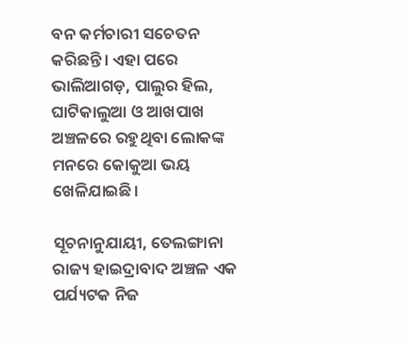ବନ କର୍ମଚାରୀ ସଚେତନ କରିଛନ୍ତି। ଏହା ପରେ ଭାଲିଆଗଡ଼, ପାଲୁର ହିଲ, ଘାଟିକାଲୁଆ ଓ ଆଖପାଖ ଅଞ୍ଚଳରେ ରହୁଥିବା ଲୋକଙ୍କ ମନରେ କୋକୁଆ ଭୟ ଖେଳିଯାଇଛି।

ସୂଚନାନୁଯାୟୀ, ତେଲଙ୍ଗାନା ରାଜ୍ୟ ହାଇଦ୍ରାବାଦ ଅଞ୍ଚଳ ଏକ ପର୍ଯ୍ୟଟକ ନିଜ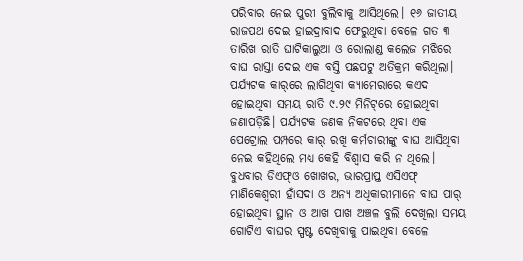ପରିବାର ନେଇ ପୁରୀ ବୁଲିବାକୁ ଆସିଥିଲେ। ୧୬ ଜାତୀୟ ରାଜପଥ ଦେଇ ହାଇଦ୍ରାବାଦ ଫେରୁଥିବା ବେଳେ ଗତ ୩ ତାରିଖ ରାତି ଘାଟିକାଲୁଆ ଓ ରୋଲାଣ୍ଡ କଲେଜ ମଝିରେ ବାଘ ରାସ୍ତା ଦେଇ ଏକ ବସ୍ତି ପଛପଟୁ ଅତିକ୍ରମ କରିଥିଲା। ପର୍ଯ୍ୟଟକ କାର୍‌ରେ ଲାଗିଥିବା କ୍ୟାମେରାରେ କଏଦ ହୋଇଥିବା ସମୟ ରାତି ୯.୨୯ ମିନିଟ୍‌ରେ ହୋଇଥିବା ଜଣାପଡ଼ିଛି। ପର୍ଯ୍ୟଟକ ଜଣକ ନିକଟରେ ଥିବା ଏକ ପେଟ୍ରୋଲ ପମ୍ପରେ କାର୍‌ ରଖି କର୍ମଚାରୀଙ୍କୁ ବାଘ ଆସିଥିବା ନେଇ କହିଥିଲେ ମଧ୍ୟ କେହି ବିଶ୍ୱାସ କରି ନ ଥିଲେ। ବୁଧବାର ଡିଏଫ୍‌ଓ ଖୋଖର, ଭାରପ୍ରାପ୍ତ ଏସିଏଫ୍‌ ମାଣିକେଶ୍ୱରୀ ହାଁସଦା ଓ ଅନ୍ୟ ଅଧିକାରୀମାନେ ବାଘ ପାର୍‌ ହୋଇଥିବା ସ୍ଥାନ ଓ ଆଖ ପାଖ ଅଞ୍ଚଳ ବୁଲି ଦେଖିଲା ସମୟ ଗୋଟିଏ ବାଘର ସ୍ପଷ୍ଟ ଦେଖିବାକୁ ପାଇଥିବା ବେଳେ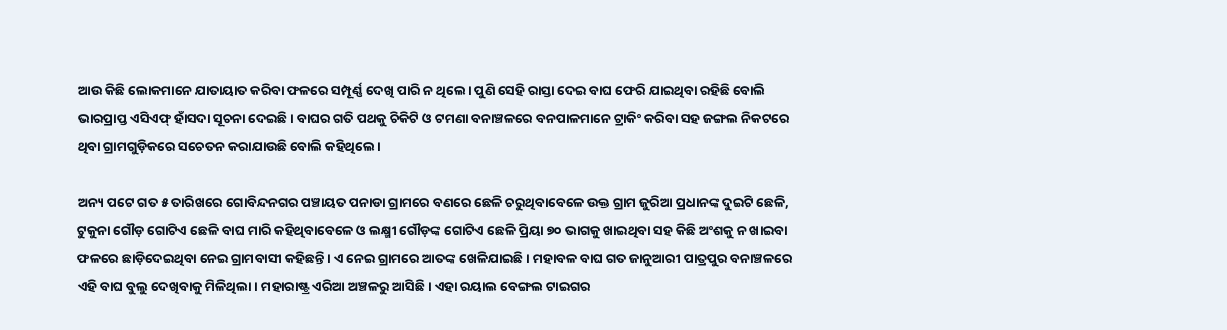ଆଉ କିଛି ଲୋକମାନେ ଯାତାୟାତ କରିବା ଫଳରେ ସମ୍ପୂର୍ଣ୍ଣ ଦେଖି ପାରି ନ ଥିଲେ। ପୁଣି ସେହି ରାସ୍ତା ଦେଇ ବାଘ ଫେରି ଯାଇଥିବା ରହିଛି ବୋଲି ଭାରପ୍ରାପ୍ତ ଏସିଏଫ୍‌ ହାଁସଦା ସୂଚନା ଦେଇଛି। ବାଘର ଗତି ପଥକୁ ଚିକିଟି ଓ ଟମଣା ବନାଞ୍ଚଳରେ ବନପାଳମାନେ ଟ୍ରାକିଂ କରିବା ସହ ଜଙ୍ଗଲ ନିକଟରେ ଥିବା ଗ୍ରାମଗୁଡ଼ିକରେ ସଚେତନ କରାଯାଉଛି ବୋଲି କହିଥିଲେ।

ଅନ୍ୟ ପଟେ ଗତ ୫ ତାରିଖରେ ଗୋବିନ୍ଦନଗର ପଞ୍ଚାୟତ ପନାଡା ଗ୍ରାମରେ ବଣରେ ଛେଳି ଚରୁଥିବାବେଳେ ଉକ୍ତ ଗ୍ରାମ ଜୁରିଆ ପ୍ରଧାନଙ୍କ ଦୁଇଟି ଛେଳି, ଟୁକୁନା ଗୌଡ଼ ଗୋଟିଏ ଛେଳି ବାଘ ମାରି କହିଥିବାବେଳେ ଓ ଲକ୍ଷ୍ମୀ ଗୌଡ଼ଙ୍କ ଗୋଟିଏ ଛେଳି ପ୍ରିୟା ୭୦ ଭାଗକୁ ଖାଇଥିବା ସହ କିଛି ଅଂଶକୁ ନ ଖାଇବା ଫଳରେ ଛାଡ଼ିଦେଇଥିବା ନେଇ ଗ୍ରାମବାସୀ କହିଛନ୍ତି। ଏ ନେଇ ଗ୍ରାମରେ ଆତଙ୍କ ଖେଳିଯାଇଛି। ମହାବଳ ବାଘ ଗତ ଜାନୁଆରୀ ପାତ୍ରପୁର ବନାଞ୍ଚଳରେ ଏହି ବାଘ ବୁଲୁ ଦେଖିବାକୁ ମିଳିଥିଲା। ମହାରାଷ୍ଟ୍ର ଏରିଆ ଅଞ୍ଚଳରୁ ଆସିଛି। ଏହା ରୟାଲ ବେଙ୍ଗଲ ଟାଇଗର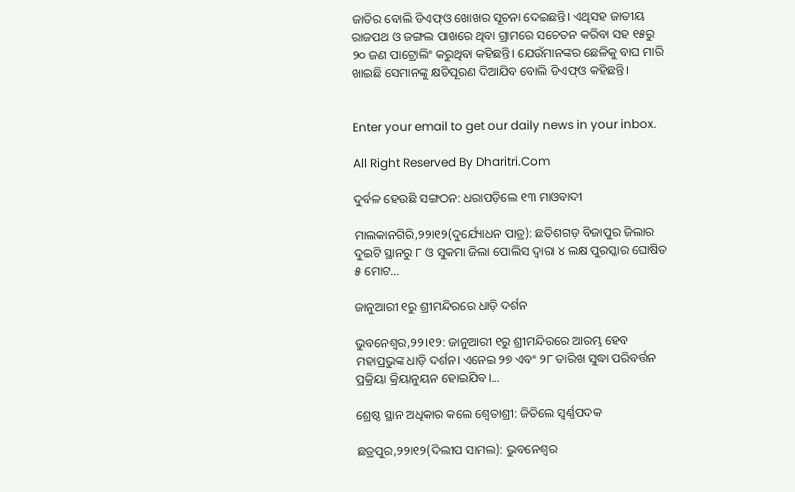ଜାତିର ବୋଲି ଡିଏଫ୍‌ଓ ଖୋଖର ସୂଚନା ଦେଇଛନ୍ତି। ଏଥିସହ ଜାତୀୟ ରାଜପଥ ଓ ଜଙ୍ଗଲ ପାଖରେ ଥିବା ଗ୍ରାମରେ ସଚେତନ କରିବା ସହ ୧୫ରୁ ୨୦ ଜଣ ପାଟ୍ରୋଲିଂ କରୁଥିବା କହିଛନ୍ତି। ଯେଉଁମାନଙ୍କର ଛେଳିକୁ ବାଘ ମାରି ଖାଇଛି ସେମାନଙ୍କୁ କ୍ଷତିପୂରଣ ଦିଆଯିବ ବୋଲି ଡିଏଫ୍‌ଓ କହିଛନ୍ତି।


Enter your email to get our daily news in your inbox.

All Right Reserved By Dharitri.Com

ଦୁର୍ବଳ ହେଉଛି ସଙ୍ଗଠନ: ଧରାପଡ଼ିଲେ ୧୩ ମାଓବାଦୀ

ମାଲକାନଗିରି,୨୨ା୧୨(ଦୁର୍ଯ୍ୟୋଧନ ପାତ୍ର): ଛତିଶଗଡ଼ ବିଜାପୁର ଜିଲାର ଦୁଇଟି ସ୍ଥାନରୁ ୮ ଓ ସୁକମା ଜିଲା ପୋଲିସ ଦ୍ୱାରା ୪ ଲକ୍ଷ ପୁରସ୍କାର ଘୋଷିତ ୫ ମୋଟ...

ଜାନୁଆରୀ ୧ରୁ ଶ୍ରୀମନ୍ଦିରରେ ଧାଡ଼ି ଦର୍ଶନ

ଭୁବନେଶ୍ୱର,୨୨।୧୨: ଜାନୁଆରୀ ୧ରୁ ଶ୍ରୀମନ୍ଦିରରେ ଆରମ୍ଭ ହେବ ମହାପ୍ରଭୁଙ୍କ ଧାଡ଼ି ଦର୍ଶନ। ଏନେଇ ୨୭ ଏବଂ ୨୮ ତାରିଖ ସୁଦ୍ଧା ପରିବର୍ତ୍ତନ ପ୍ରକ୍ରିୟା କ୍ରିୟାନୁୟନ ହୋଇଯିବ।...

ଶ୍ରେଷ୍ଠ ସ୍ଥାନ ଅଧିକାର କଲେ ଶ୍ୱେତାଶ୍ରୀ: ଜିତିଲେ ସ୍ବର୍ଣ୍ଣପଦକ

ଛତ୍ରପୁର,୨୨ା୧୨(ଦିଲୀପ ସାମଲ): ଭୁବନେଶ୍ୱର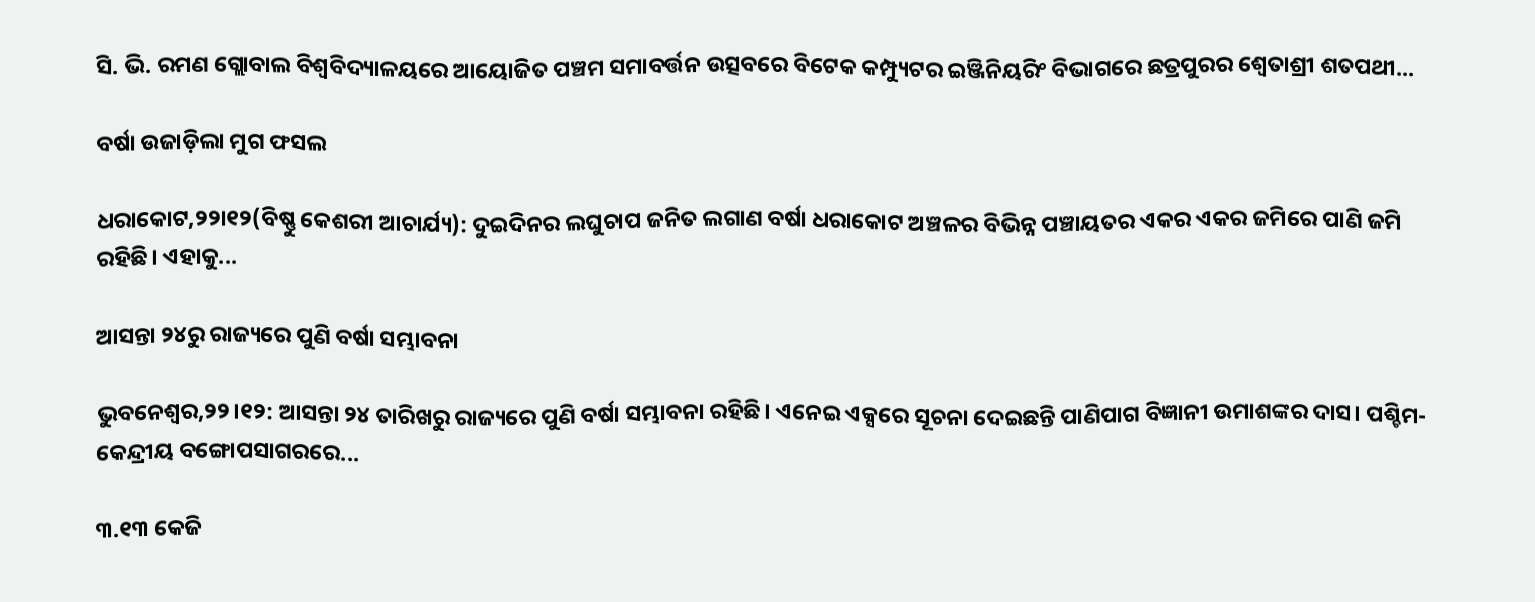ସି. ଭି. ରମଣ ଗ୍ଲୋବାଲ ବିଶ୍ୱବିଦ୍ୟାଳୟରେ ଆୟୋଜିତ ପଞ୍ଚମ ସମାବର୍ତ୍ତନ ଉତ୍ସବରେ ବିଟେକ କମ୍ପ୍ୟୁଟର ଇଞ୍ଜିନିୟରିଂ ବିଭାଗରେ ଛତ୍ରପୁରର ଶ୍ୱେତାଶ୍ରୀ ଶତପଥୀ...

ବର୍ଷା ଉଜାଡ଼ିଲା ମୁଗ ଫସଲ

ଧରାକୋଟ,୨୨ା୧୨(ବିଷ୍ଣୁ କେଶରୀ ଆଚାର୍ଯ୍ୟ): ଦୁଇଦିନର ଲଘୁଚାପ ଜନିତ ଲଗାଣ ବର୍ଷା ଧରାକୋଟ ଅଞ୍ଚଳର ବିଭିନ୍ନ ପଞ୍ଚାୟତର ଏକର ଏକର ଜମିରେ ପାଣି ଜମି ରହିଛି। ଏହାକୁ...

ଆସନ୍ତା ୨୪ରୁ ରାଜ୍ୟରେ ପୁଣି ବର୍ଷା ସମ୍ଭାବନା

ଭୁବନେଶ୍ୱର,୨୨।୧୨: ଆସନ୍ତା ୨୪ ତାରିଖରୁ ରାଜ୍ୟରେ ପୁଣି ବର୍ଷା ସମ୍ଭାବନା ରହିଛି। ଏନେଇ ଏକ୍ସରେ ସୂଚନା ଦେଇଛନ୍ତି ପାଣିପାଗ ବିଜ୍ଞାନୀ ଉମାଶଙ୍କର ଦାସ। ପଶ୍ଚିମ-କେନ୍ଦ୍ରୀୟ ବଙ୍ଗୋପସାଗରରେ...

୩.୧୩ କେଜି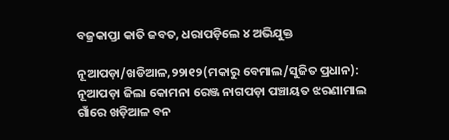ବଜ୍ରକାପ୍ତା କାତି ଜବତ, ଧରାପଡ଼ିଲେ ୪ ଅଭିଯୁକ୍ତ

ନୂଆପଡ଼ା/ଖଡିଆଳ,୨୨ା୧୨(ମକାରୁ ବେମାଲ/ସୁଜିତ ପ୍ରଧାନ): ନୂଆପଡ଼ା ଜିଲା କୋମନା ରେଞ୍ଜ ନାଗପଡ଼ା ପଞ୍ଚାୟତ ଝରଣାମାଲ ଗାଁରେ ଖଡ଼ିଆଳ ବନ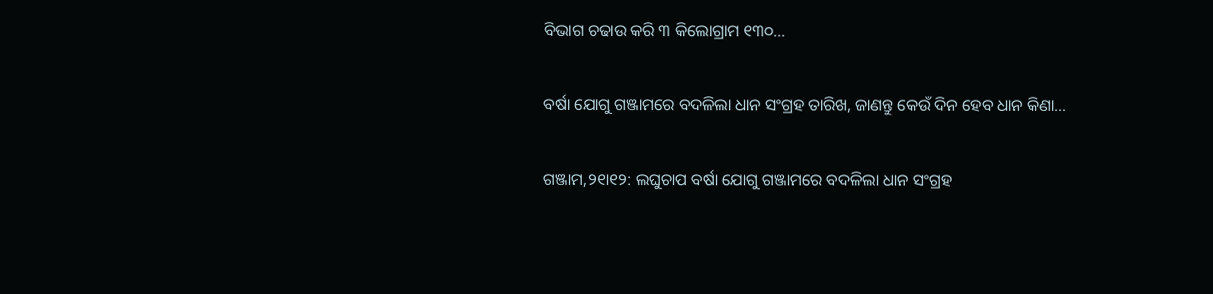ବିଭାଗ ଚଢାଉ କରି ୩ କିଲୋଗ୍ରାମ ୧୩୦...

ବର୍ଷା ଯୋଗୁ ଗଞ୍ଜାମରେ ବଦଳିଲା ଧାନ ସଂଗ୍ରହ ତାରିଖ, ଜାଣନ୍ତୁ କେଉଁ ଦିନ ହେବ ଧାନ କିଣା…

ଗଞ୍ଜାମ,୨୧ା୧୨: ଲଘୁଚାପ ବର୍ଷା ଯୋଗୁ ଗଞ୍ଜାମରେ ବଦଳିଲା ଧାନ ସଂଗ୍ରହ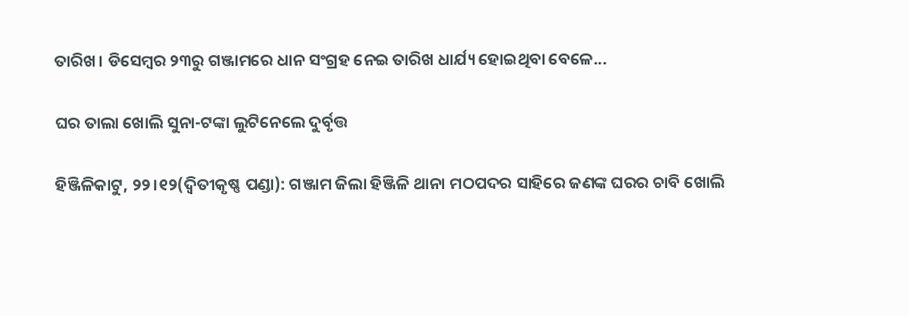ତାରିଖ। ଡିସେମ୍ବର ୨୩ରୁ ଗଞ୍ଜାମରେ ଧାନ ସଂଗ୍ରହ ନେଇ ତାରିଖ ଧାର୍ଯ୍ୟ ହୋଇଥିବା ବେଳେ...

ଘର ତାଲା ଖୋଲି ସୁନା-ଟଙ୍କା ଲୁଟିନେଲେ ଦୁର୍ବୃତ୍ତ

ହିଞ୍ଜିଳିକାଟୁ, ୨୨।୧୨(ଦ୍ବିତୀକୃଷ୍ଣ ପଣ୍ଡା): ଗଞ୍ଜାମ ଜିଲା ହିଞ୍ଜିଳି ଥାନା ମଠପଦର ସାହିରେ ଜଣଙ୍କ ଘରର ଚାବି ଖୋଲି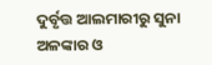ଦୁର୍ବୃତ୍ତ ଆଲମାରୀରୁ ସୁନା ଅଳଙ୍କାର ଓ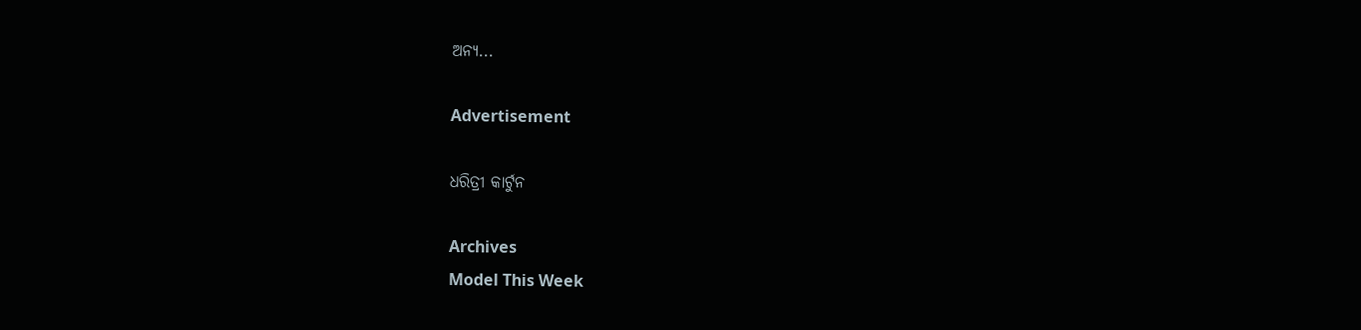ଅନ୍ୟ...

Advertisement

ଧରିତ୍ରୀ କାର୍ଟୁନ

Archives
Model This Week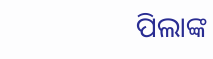ପିଲାଙ୍କ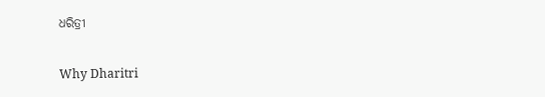ଧରିତ୍ରୀ

Why Dharitri